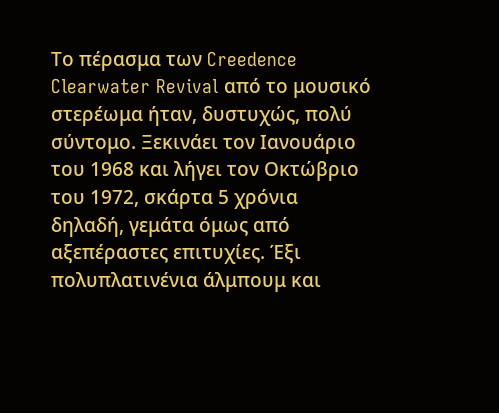Το πέρασμα των Creedence Clearwater Revival από το μουσικό στερέωμα ήταν, δυστυχώς, πολύ σύντομο. Ξεκινάει τον Ιανουάριο του 1968 και λήγει τον Οκτώβριο του 1972, σκάρτα 5 χρόνια δηλαδή, γεμάτα όμως από αξεπέραστες επιτυχίες. Έξι πολυπλατινένια άλμπουμ και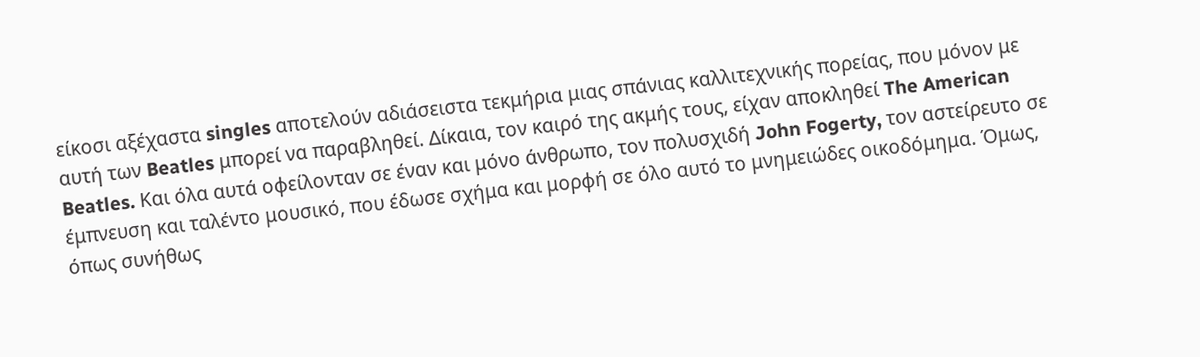είκοσι αξέχαστα singles αποτελούν αδιάσειστα τεκμήρια μιας σπάνιας καλλιτεχνικής πορείας, που μόνον με αυτή των Beatles μπορεί να παραβληθεί. Δίκαια, τον καιρό της ακμής τους, είχαν αποκληθεί The American Beatles. Και όλα αυτά οφείλονταν σε έναν και μόνο άνθρωπο, τον πολυσχιδή John Fogerty, τον αστείρευτο σε έμπνευση και ταλέντο μουσικό, που έδωσε σχήμα και μορφή σε όλο αυτό το μνημειώδες οικοδόμημα. Όμως, όπως συνήθως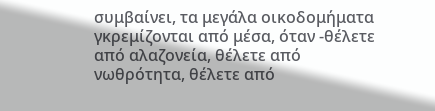συμβαίνει, τα μεγάλα οικοδομήματα γκρεμίζονται από μέσα, όταν -θέλετε από αλαζονεία, θέλετε από νωθρότητα, θέλετε από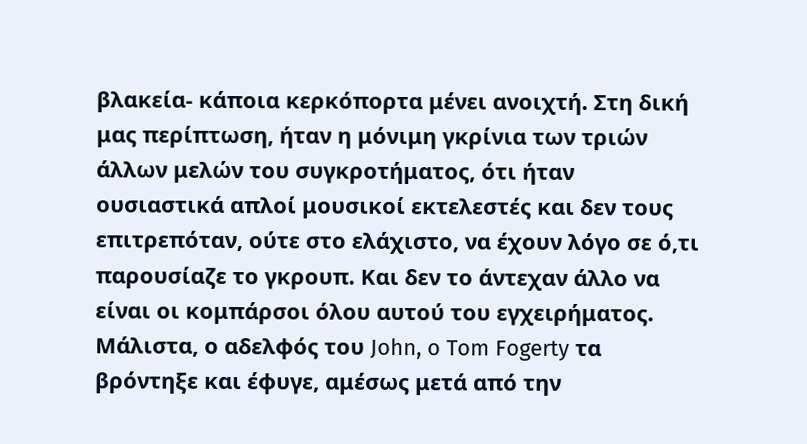βλακεία- κάποια κερκόπορτα μένει ανοιχτή. Στη δική μας περίπτωση, ήταν η μόνιμη γκρίνια των τριών άλλων μελών του συγκροτήματος, ότι ήταν ουσιαστικά απλοί μουσικοί εκτελεστές και δεν τους επιτρεπόταν, ούτε στο ελάχιστο, να έχουν λόγο σε ό,τι παρουσίαζε το γκρουπ. Και δεν το άντεχαν άλλο να είναι οι κομπάρσοι όλου αυτού του εγχειρήματος. Μάλιστα, ο αδελφός του John, o Tom Fogerty τα βρόντηξε και έφυγε, αμέσως μετά από την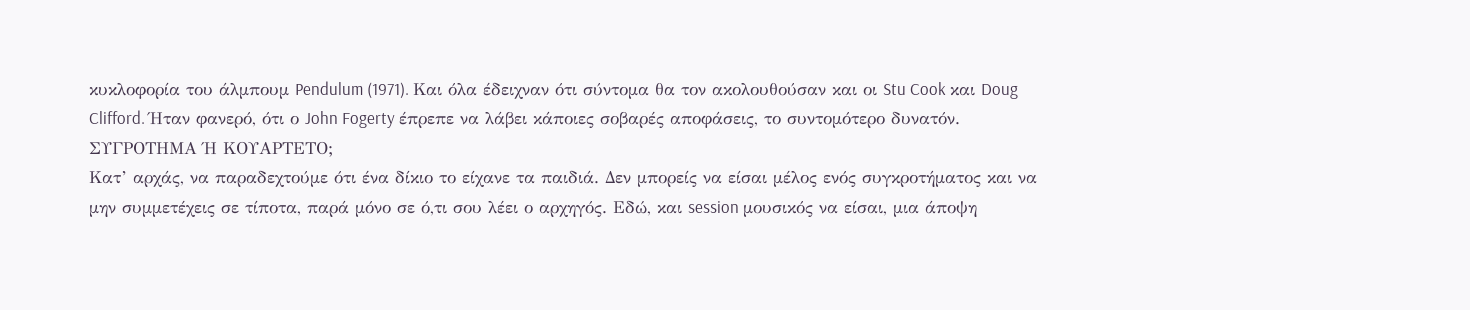κυκλοφορία του άλμπουμ Pendulum (1971). Και όλα έδειχναν ότι σύντομα θα τον ακολουθούσαν και οι Stu Cook και Doug Clifford. Ήταν φανερό, ότι ο John Fogerty έπρεπε να λάβει κάποιες σοβαρές αποφάσεις, το συντομότερο δυνατόν.
ΣΥΓΡΟΤΗΜΑ Ή ΚΟΥΑΡΤΕΤΟ;
Κατ’ αρχάς, να παραδεχτούμε ότι ένα δίκιο το είχανε τα παιδιά. Δεν μπορείς να είσαι μέλος ενός συγκροτήματος και να μην συμμετέχεις σε τίποτα, παρά μόνο σε ό,τι σου λέει ο αρχηγός. Εδώ, και session μουσικός να είσαι, μια άποψη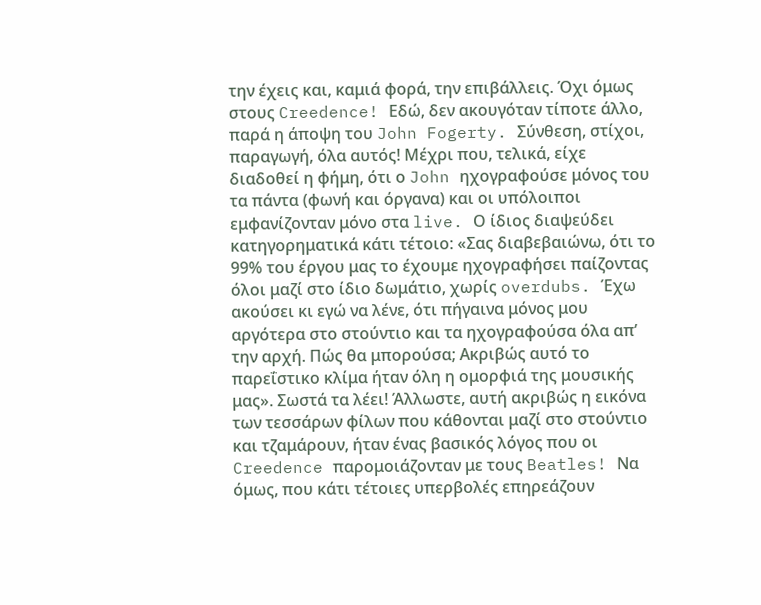την έχεις και, καμιά φορά, την επιβάλλεις. Όχι όμως στους Creedence! Εδώ, δεν ακουγόταν τίποτε άλλο, παρά η άποψη του John Fogerty. Σύνθεση, στίχοι, παραγωγή, όλα αυτός! Μέχρι που, τελικά, είχε διαδοθεί η φήμη, ότι ο John ηχογραφούσε μόνος του τα πάντα (φωνή και όργανα) και οι υπόλοιποι εμφανίζονταν μόνο στα live. Ο ίδιος διαψεύδει κατηγορηματικά κάτι τέτοιο: «Σας διαβεβαιώνω, ότι το 99% του έργου μας το έχουμε ηχογραφήσει παίζοντας όλοι μαζί στο ίδιο δωμάτιο, χωρίς overdubs. Έχω ακούσει κι εγώ να λένε, ότι πήγαινα μόνος μου αργότερα στο στούντιο και τα ηχογραφούσα όλα απ’ την αρχή. Πώς θα μπορούσα; Ακριβώς αυτό το παρεΐστικο κλίμα ήταν όλη η ομορφιά της μουσικής μας». Σωστά τα λέει! Άλλωστε, αυτή ακριβώς η εικόνα των τεσσάρων φίλων που κάθονται μαζί στο στούντιο και τζαμάρουν, ήταν ένας βασικός λόγος που οι Creedence παρομοιάζονταν με τους Beatles! Να όμως, που κάτι τέτοιες υπερβολές επηρεάζουν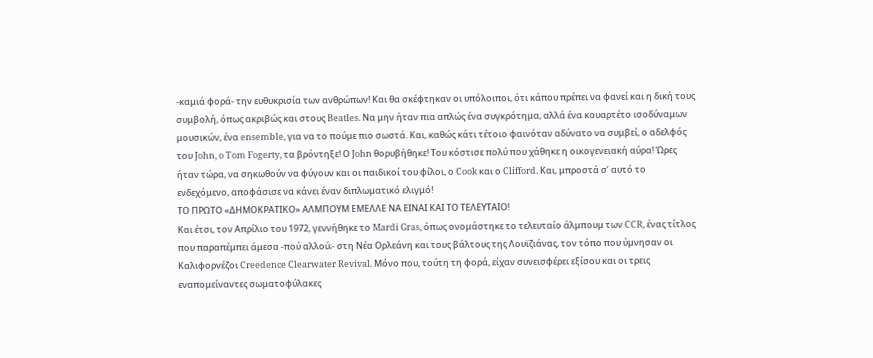-καμιά φορά- την ευθυκρισία των ανθρώπων! Και θα σκέφτηκαν οι υπόλοιποι, ότι κάπου πρέπει να φανεί και η δική τους συμβολή, όπως ακριβώς και στους Beatles. Να μην ήταν πια απλώς ένα συγκρότημα, αλλά ένα κουαρτέτο ισοδύναμων μουσικών, ένα ensemble, για να το πούμε πιο σωστά. Και, καθώς κάτι τέτοιο φαινόταν αδύνατο να συμβεί, ο αδελφός του John, o Tom Fogerty, τα βρόντηξε! Ο John θορυβήθηκε! Του κόστισε πολύ που χάθηκε η οικογενειακή αύρα! Ώρες ήταν τώρα, να σηκωθούν να φύγουν και οι παιδικοί του φίλοι, ο Cook και ο Clifford. Και, μπροστά σ’ αυτό το ενδεχόμενο, αποφάσισε να κάνει έναν διπλωματικό ελιγμό!
ΤΟ ΠΡΩΤΟ «ΔΗΜΟΚΡΑΤΙΚΟ» ΑΛΜΠΟΥΜ ΕΜΕΛΛΕ ΝΑ ΕΙΝΑΙ ΚΑΙ ΤΟ ΤΕΛΕΥΤΑΙΟ!
Και έτσι, τον Απρίλιο του 1972, γεννήθηκε το Mardi Gras, όπως ονομάστηκε το τελευταίο άλμπουμ των CCR, ένας τίτλος που παραπέμπει άμεσα -πού αλλού;- στη Νέα Ορλεάνη και τους βάλτους της Λουϊζιάνας, τον τόπο που ύμνησαν οι Καλιφορνέζοι Creedence Clearwater Revival. Μόνο που, τούτη τη φορά, είχαν συνεισφέρει εξίσου και οι τρεις εναπομείναντες σωματοφύλακες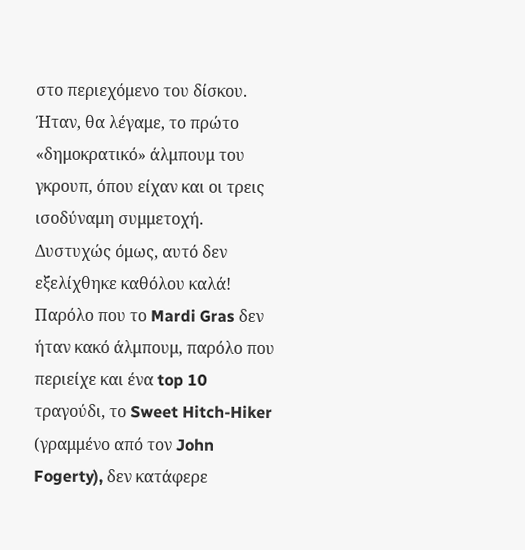στο περιεχόμενο του δίσκου. Ήταν, θα λέγαμε, το πρώτο «δημοκρατικό» άλμπουμ του γκρουπ, όπου είχαν και οι τρεις ισοδύναμη συμμετοχή. Δυστυχώς όμως, αυτό δεν εξελίχθηκε καθόλου καλά! Παρόλο που το Mardi Gras δεν ήταν κακό άλμπουμ, παρόλο που περιείχε και ένα top 10 τραγούδι, το Sweet Hitch-Hiker (γραμμένο από τον John Fogerty), δεν κατάφερε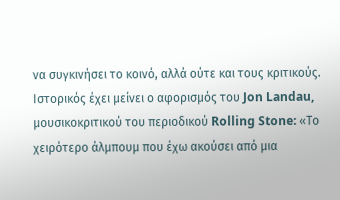να συγκινήσει το κοινό, αλλά ούτε και τους κριτικούς. Ιστορικός έχει μείνει ο αφορισμός του Jon Landau, μουσικοκριτικού του περιοδικού Rolling Stone: «Το χειρότερο άλμπουμ που έχω ακούσει από μια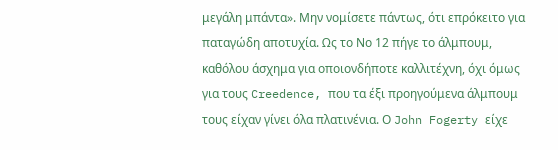μεγάλη μπάντα». Μην νομίσετε πάντως, ότι επρόκειτο για παταγώδη αποτυχία. Ως το Νο 12 πήγε το άλμπουμ, καθόλου άσχημα για οποιονδήποτε καλλιτέχνη, όχι όμως για τους Creedence, που τα έξι προηγούμενα άλμπουμ τους είχαν γίνει όλα πλατινένια. Ο John Fogerty είχε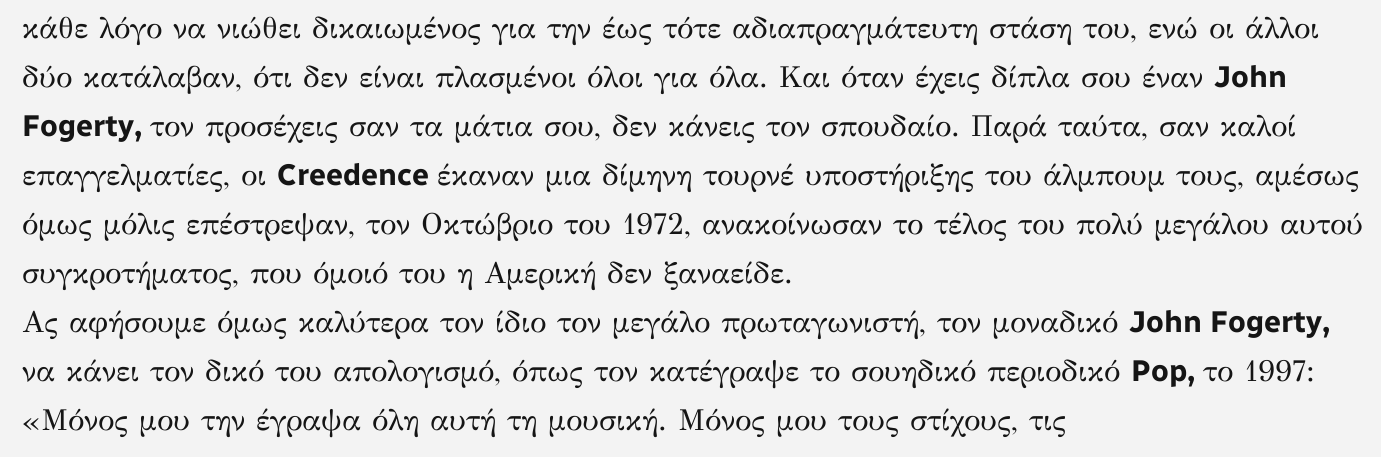κάθε λόγο να νιώθει δικαιωμένος για την έως τότε αδιαπραγμάτευτη στάση του, ενώ οι άλλοι δύο κατάλαβαν, ότι δεν είναι πλασμένοι όλοι για όλα. Και όταν έχεις δίπλα σου έναν John Fogerty, τον προσέχεις σαν τα μάτια σου, δεν κάνεις τον σπουδαίο. Παρά ταύτα, σαν καλοί επαγγελματίες, οι Creedence έκαναν μια δίμηνη τουρνέ υποστήριξης του άλμπουμ τους, αμέσως όμως μόλις επέστρεψαν, τον Οκτώβριο του 1972, ανακοίνωσαν το τέλος του πολύ μεγάλου αυτού συγκροτήματος, που όμοιό του η Αμερική δεν ξαναείδε.
Ας αφήσουμε όμως καλύτερα τον ίδιο τον μεγάλο πρωταγωνιστή, τον μοναδικό John Fogerty, να κάνει τον δικό του απολογισμό, όπως τον κατέγραψε το σουηδικό περιοδικό Pop, το 1997: «Μόνος μου την έγραψα όλη αυτή τη μουσική. Μόνος μου τους στίχους, τις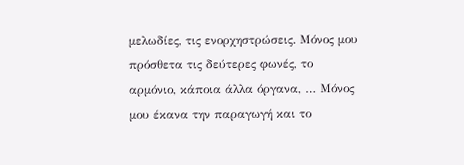μελωδίες, τις ενορχηστρώσεις. Μόνος μου πρόσθετα τις δεύτερες φωνές, το αρμόνιο, κάποια άλλα όργανα, … Μόνος μου έκανα την παραγωγή και το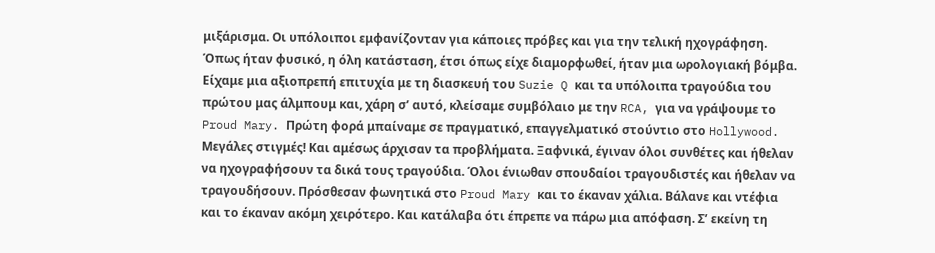μιξάρισμα. Οι υπόλοιποι εμφανίζονταν για κάποιες πρόβες και για την τελική ηχογράφηση. Όπως ήταν φυσικό, η όλη κατάσταση, έτσι όπως είχε διαμορφωθεί, ήταν μια ωρολογιακή βόμβα. Είχαμε μια αξιοπρεπή επιτυχία με τη διασκευή του Suzie Q και τα υπόλοιπα τραγούδια του πρώτου μας άλμπουμ και, χάρη σ’ αυτό, κλείσαμε συμβόλαιο με την RCA, για να γράψουμε το Proud Mary. Πρώτη φορά μπαίναμε σε πραγματικό, επαγγελματικό στούντιο στο Hollywood. Μεγάλες στιγμές! Και αμέσως άρχισαν τα προβλήματα. Ξαφνικά, έγιναν όλοι συνθέτες και ήθελαν να ηχογραφήσουν τα δικά τους τραγούδια. Όλοι ένιωθαν σπουδαίοι τραγουδιστές και ήθελαν να τραγουδήσουν. Πρόσθεσαν φωνητικά στο Proud Mary και το έκαναν χάλια. Βάλανε και ντέφια και το έκαναν ακόμη χειρότερο. Και κατάλαβα ότι έπρεπε να πάρω μια απόφαση. Σ’ εκείνη τη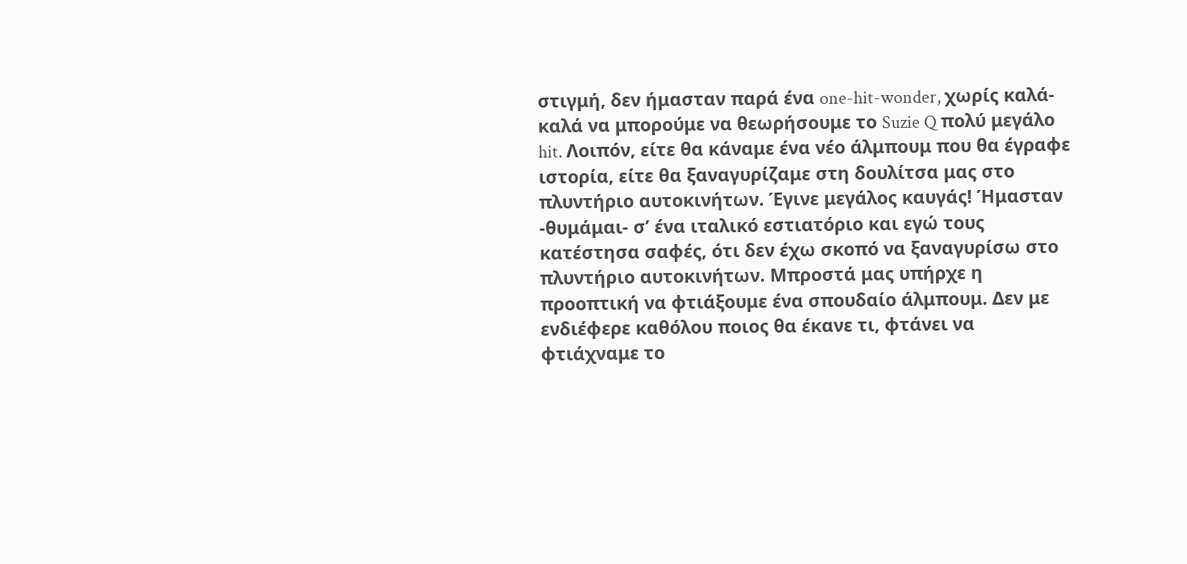στιγμή, δεν ήμασταν παρά ένα one-hit-wonder, χωρίς καλά-καλά να μπορούμε να θεωρήσουμε το Suzie Q πολύ μεγάλο hit. Λοιπόν, είτε θα κάναμε ένα νέο άλμπουμ που θα έγραφε ιστορία, είτε θα ξαναγυρίζαμε στη δουλίτσα μας στο πλυντήριο αυτοκινήτων. Έγινε μεγάλος καυγάς! Ήμασταν -θυμάμαι- σ’ ένα ιταλικό εστιατόριο και εγώ τους κατέστησα σαφές, ότι δεν έχω σκοπό να ξαναγυρίσω στο πλυντήριο αυτοκινήτων. Μπροστά μας υπήρχε η προοπτική να φτιάξουμε ένα σπουδαίο άλμπουμ. Δεν με ενδιέφερε καθόλου ποιος θα έκανε τι, φτάνει να φτιάχναμε το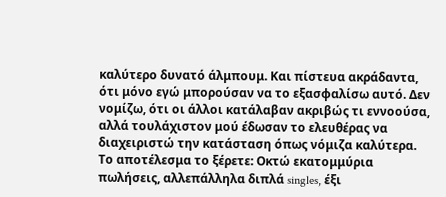καλύτερο δυνατό άλμπουμ. Και πίστευα ακράδαντα, ότι μόνο εγώ μπορούσαν να το εξασφαλίσω αυτό. Δεν νομίζω, ότι οι άλλοι κατάλαβαν ακριβώς τι εννοούσα, αλλά τουλάχιστον μού έδωσαν το ελευθέρας να διαχειριστώ την κατάσταση όπως νόμιζα καλύτερα. Το αποτέλεσμα το ξέρετε: Οκτώ εκατομμύρια πωλήσεις, αλλεπάλληλα διπλά singles, έξι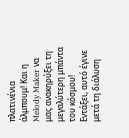πλατινένια άλμπουμ! Και η Melody Maker να μας ανακηρύξει τη μεγαλύτερη μπάντα του κόσμου! Εντάξει, αυτό έγινε μετά τη διάλυση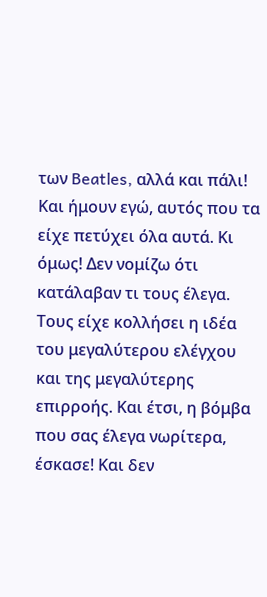των Beatles, αλλά και πάλι! Και ήμουν εγώ, αυτός που τα είχε πετύχει όλα αυτά. Κι όμως! Δεν νομίζω ότι κατάλαβαν τι τους έλεγα. Τους είχε κολλήσει η ιδέα του μεγαλύτερου ελέγχου και της μεγαλύτερης επιρροής. Και έτσι, η βόμβα που σας έλεγα νωρίτερα, έσκασε! Και δεν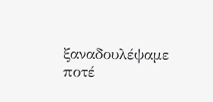ξαναδουλέψαμε ποτέ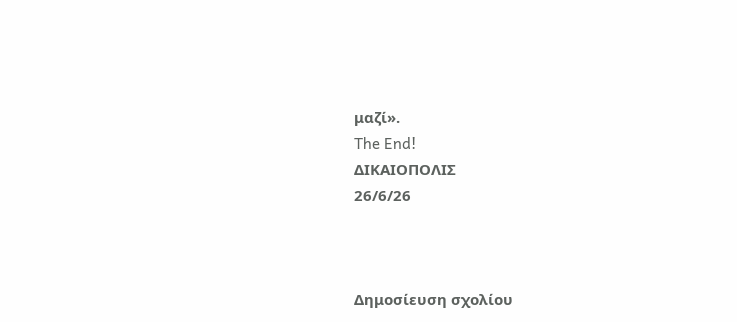μαζί».
The End!
ΔΙΚΑΙΟΠΟΛΙΣ
26/6/26



Δημοσίευση σχολίου